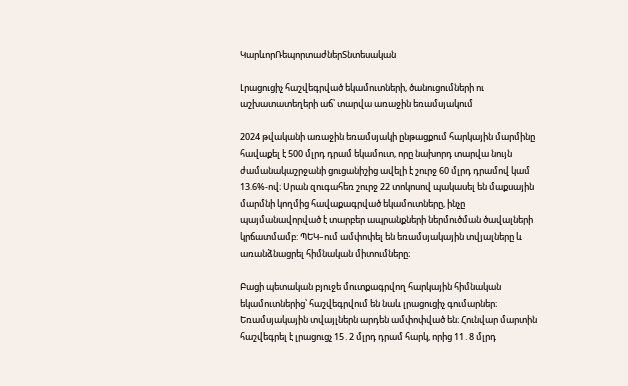ԿարևորՌեպորտաժներՏնտեսական

Լրացուցիչ հաշվեգրված եկամուտների, ծանուցումների ու աշխատատեղերի աճ՝ տարվա առաջին եռամսյակում

2024 թվականի առաջին եռամսյակի ընթացքում հարկային մարմինը հավաքել է 500 մլրդ դրամ եկամուտ, որը նախորդ տարվա նույն ժամանակաշրջանի ցուցանիշից ավելի է շուրջ 60 մլրդ դրամով կամ 13.6%-ով։ Սրան զուգահեռ շուրջ 22 տոկոսով պակասել են մաքսային մարմնի կողմից հավաքագրված եկամուտները, ինչը պայմանավորված է տարբեր ապրանքների ներմուծման ծավալների կրճատմամբ: ՊԵԿ–ում ամփոփել են եռամսյակային տվյալները և առանձնացրել հիմնական միտումները։

Բացի պետական բյուջե մուտքագրվող հարկային հիմնական եկամուտներից՝ հաշվեգրվում են նաև լրացուցիչ գումարներ։ Եռամսյակային տվայլներն արդեն ամփոփված են։ Հունվար մարտին հաշվեգրել է լրացուցչ 15․2 մլրդ դրամ հարկ, որից 11․8 մլրդ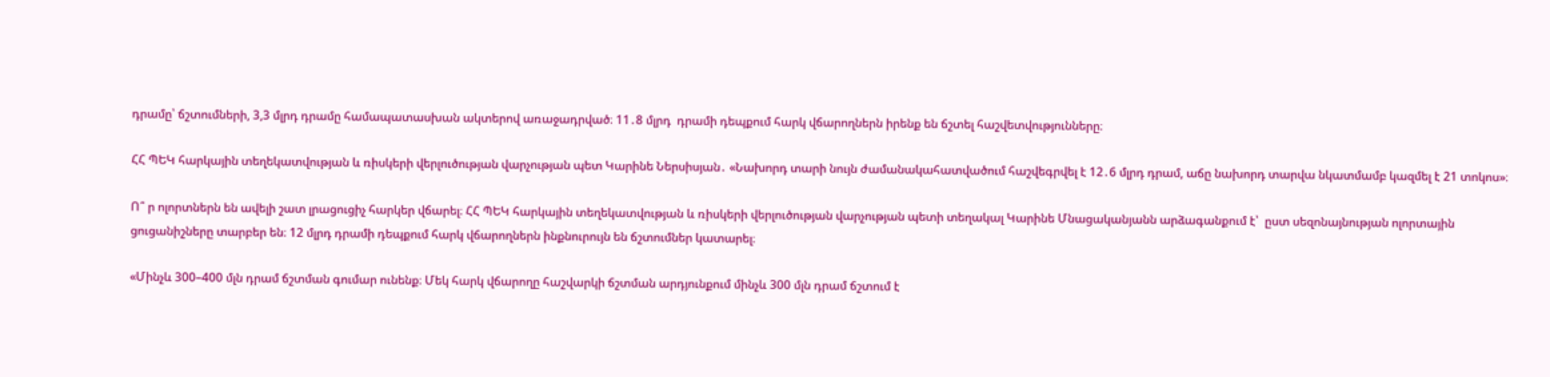դրամը՝ ճշտումների, 3,3 մլրդ դրամը համապատասխան ակտերով առաջադրված։ 11․8 մլրդ  դրամի դեպքում հարկ վճարողներն իրենք են ճշտել հաշվետվությունները։

ՀՀ ՊԵԿ հարկային տեղեկատվության և ռիսկերի վերլուծության վարչության պետ Կարինե Ներսիսյան․ «Նախորդ տարի նույն ժամանակահատվածում հաշվեգրվել է 12․6 մլրդ դրամ, աճը նախորդ տարվա նկատմամբ կազմել է 21 տոկոս»։

Ո՞ ր ոլորտներն են ավելի շատ լրացուցիչ հարկեր վճարել։ ՀՀ ՊԵԿ հարկային տեղեկատվության և ռիսկերի վերլուծության վարչության պետի տեղակալ Կարինե Մնացականյանն արձագանքում է՝  ըստ սեզոնայնության ոլորտային  ցուցանիշները տարբեր են։ 12 մլրդ դրամի դեպքում հարկ վճարողներն ինքնուրույն են ճշտումներ կատարել։

«Մինչև 300–400 մլն դրամ ճշտման գումար ունենք։ Մեկ հարկ վճարողը հաշվարկի ճշտման արդյունքում մինչև 300 մլն դրամ ճշտում է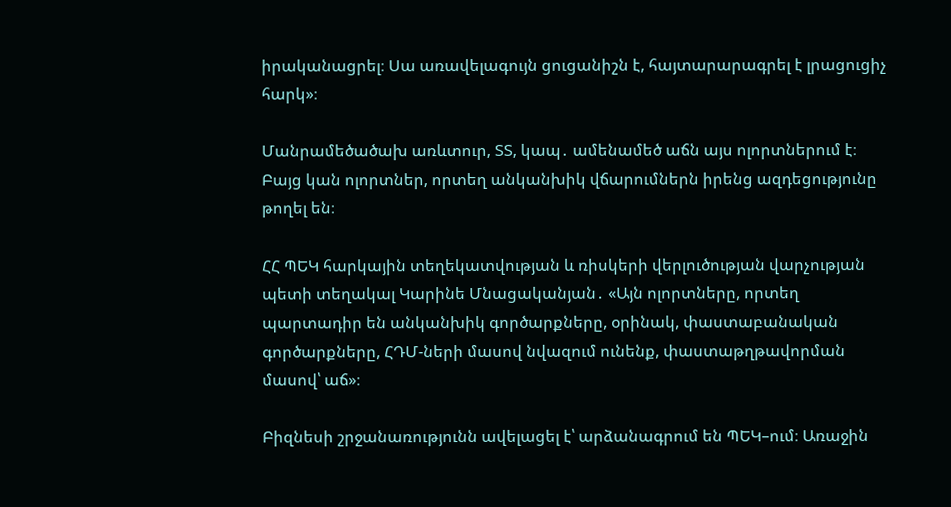իրականացրել։ Սա առավելագույն ցուցանիշն է, հայտարարագրել է լրացուցիչ հարկ»։

Մանրամեծածախ առևտուր, ՏՏ, կապ․ ամենամեծ աճն այս ոլորտներում է։ Բայց կան ոլորտներ, որտեղ անկանխիկ վճարումներն իրենց ազդեցությունը թողել են։

ՀՀ ՊԵԿ հարկային տեղեկատվության և ռիսկերի վերլուծության վարչության պետի տեղակալ Կարինե Մնացականյան․ «Այն ոլորտները, որտեղ պարտադիր են անկանխիկ գործարքները, օրինակ, փաստաբանական գործարքները, ՀԴՄ-ների մասով նվազում ունենք, փաստաթղթավորման մասով՝ աճ»։

Բիզնեսի շրջանառությունն ավելացել է՝ արձանագրում են ՊԵԿ–ում։ Առաջին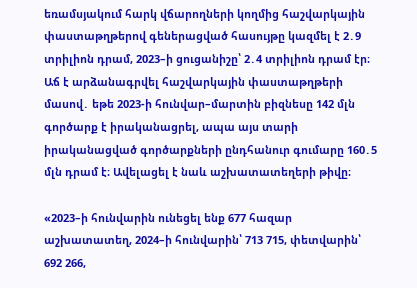եռամսյակում հարկ վճարողների կողմից հաշվարկային փաստաթղթերով գեներացված հասույթը կազմել է 2․9 տրիլիոն դրամ, 2023–ի ցուցանիշը՝ 2․4 տրիլիոն դրամ էր։ Աճ է արձանագրվել հաշվարկային փաստաթղթերի մասով․ եթե 2023-ի հունվար–մարտին բիզնեսը 142 մլն գործարք է իրականացրել, ապա այս տարի իրականացված գործարքների ընդհանուր գումարը 160․5 մլն դրամ է։ Ավելացել է նաև աշխատատեղերի թիվը։

«2023–ի հունվարին ունեցել ենք 677 հազար աշխատատեղ, 2024–ի հունվարին՝ 713 715, փետվարին՝ 692 266,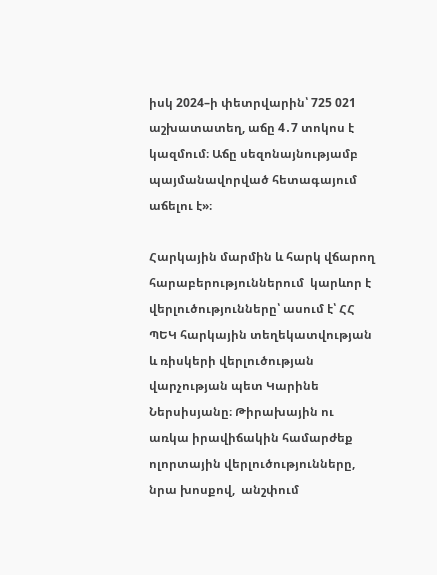իսկ 2024–ի փետրվարին՝ 725 021 աշխատատեղ, աճը 4․7 տոկոս է կազմում։ Աճը սեզոնայնությամբ  պայմանավորված հետագայում աճելու է»։

Հարկային մարմին և հարկ վճարող հարաբերություններում  կարևոր է վերլուծությունները՝ ասում է՝ ՀՀ ՊԵԿ հարկային տեղեկատվության և ռիսկերի վերլուծության վարչության պետ Կարինե Ներսիսյանը։ Թիրախային ու առկա իրավիճակին համարժեք ոլորտային վերլուծությունները, նրա խոսքով,  անշփում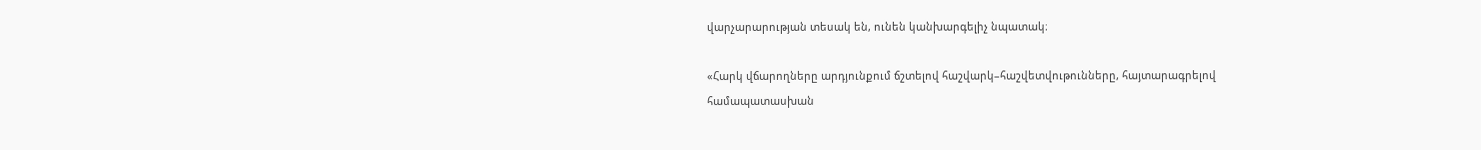վարչարարության տեսակ են, ունեն կանխարգելիչ նպատակ։

«Հարկ վճարողները արդյունքում ճշտելով հաշվարկ–հաշվետվութունները, հայտարագրելով համապատասխան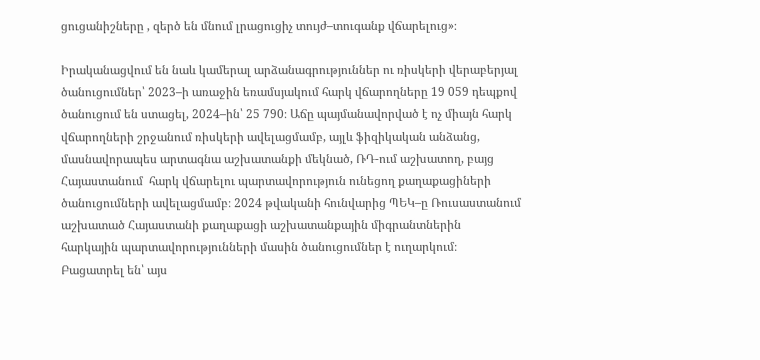ցուցանիշները , զերծ են մնում լրացուցիչ տույժ–տուգանք վճարելուց»։

Իրականացվում են նաև կամերալ արձանագրություններ ու ռիսկերի վերաբերյալ ծանուցումներ՝ 2023–ի առաջին եռամսյակում հարկ վճարողները 19 059 դեպքով ծանուցում են ստացել, 2024–ին՝ 25 790։ Աճը պայմանավորված է ոչ միայն հարկ վճարողների շրջանում ռիսկերի ավելացմամբ, այլև ֆիզիկական անձանց, մասնավորապես արտագնա աշխատանքի մեկնած, ՌԴ-ում աշխատող, բայց Հայաստանում  հարկ վճարելու պարտավորություն ունեցող քաղաքացիների ծանուցումների ավելացմամբ։ 2024 թվականի հունվարից ՊԵԿ–ը Ռուսաստանում աշխատած Հայաստանի քաղաքացի աշխատանքային միգրանտներին  հարկային պարտավորությունների մասին ծանուցումներ է ուղարկում։ Բացատրել են՝ այս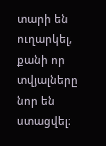տարի են ուղարկել, քանի որ տվյալները նոր են ստացվել։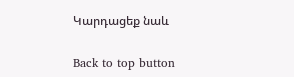Կարդացեք նաև

Back to top button